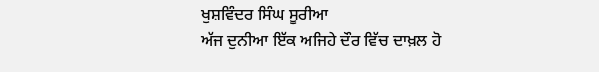ਖੁਸ਼ਵਿੰਦਰ ਸਿੰਘ ਸੂਰੀਆ
ਅੱਜ ਦੁਨੀਆ ਇੱਕ ਅਜਿਹੇ ਦੌਰ ਵਿੱਚ ਦਾਖ਼ਲ ਹੋ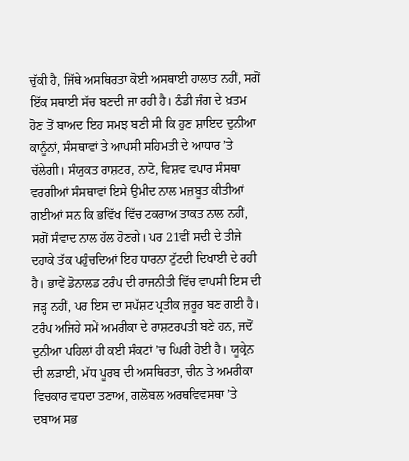ਚੁੱਕੀ ਹੈ, ਜਿੱਥੇ ਅਸਥਿਰਤਾ ਕੋਈ ਅਸਥਾਈ ਹਾਲਾਤ ਨਹੀਂ, ਸਗੋਂ ਇੱਕ ਸਥਾਈ ਸੱਚ ਬਣਦੀ ਜਾ ਰਹੀ ਹੈ। ਠੰਡੀ ਜੰਗ ਦੇ ਖ਼ਤਮ ਹੋਣ ਤੋਂ ਬਾਅਦ ਇਹ ਸਮਝ ਬਣੀ ਸੀ ਕਿ ਹੁਣ ਸ਼ਾਇਦ ਦੁਨੀਆ ਕਾਨੂੰਨਾਂ, ਸੰਸਥਾਵਾਂ ਤੇ ਆਪਸੀ ਸਹਿਮਤੀ ਦੇ ਆਧਾਰ ’ਤੇ ਚੱਲੇਗੀ। ਸੰਯੁਕਤ ਰਾਸ਼ਟਰ, ਨਾਟੋ, ਵਿਸ਼ਵ ਵਪਾਰ ਸੰਸਥਾ ਵਰਗੀਆਂ ਸੰਸਥਾਵਾਂ ਇਸੇ ਉਮੀਦ ਨਾਲ ਮਜ਼ਬੂਤ ਕੀਤੀਆਂ ਗਈਆਂ ਸਨ ਕਿ ਭਵਿੱਖ ਵਿੱਚ ਟਕਰਾਅ ਤਾਕਤ ਨਾਲ ਨਹੀਂ, ਸਗੋਂ ਸੰਵਾਦ ਨਾਲ ਹੱਲ ਹੋਣਗੇ। ਪਰ 21ਵੀਂ ਸਦੀ ਦੇ ਤੀਜੇ ਦਹਾਕੇ ਤੱਕ ਪਹੁੰਚਦਿਆਂ ਇਹ ਧਾਰਨਾ ਟੁੱਟਦੀ ਦਿਖਾਈ ਦੇ ਰਹੀ ਹੈ। ਭਾਵੇਂ ਡੋਨਾਲਡ ਟਰੰਪ ਦੀ ਰਾਜਨੀਤੀ ਵਿੱਚ ਵਾਪਸੀ ਇਸ ਦੀ ਜੜ੍ਹ ਨਹੀਂ, ਪਰ ਇਸ ਦਾ ਸਪੱਸ਼ਟ ਪ੍ਰਤੀਕ ਜ਼ਰੂਰ ਬਣ ਗਈ ਹੈ। ਟਰੰਪ ਅਜਿਹੇ ਸਮੇਂ ਅਮਰੀਕਾ ਦੇ ਰਾਸ਼ਟਰਪਤੀ ਬਣੇ ਹਨ, ਜਦੋਂ ਦੁਨੀਆ ਪਹਿਲਾਂ ਹੀ ਕਈ ਸੰਕਟਾਂ ’ਚ ਘਿਰੀ ਹੋਈ ਹੈ। ਯੂਕ੍ਰੇਨ ਦੀ ਲੜਾਈ, ਮੱਧ ਪੂਰਬ ਦੀ ਅਸਥਿਰਤਾ, ਚੀਨ ਤੇ ਅਮਰੀਕਾ ਵਿਚਕਾਰ ਵਧਦਾ ਤਣਾਅ, ਗਲੋਬਲ ਅਰਥਵਿਵਸਥਾ ’ਤੇ ਦਬਾਅ ਸਭ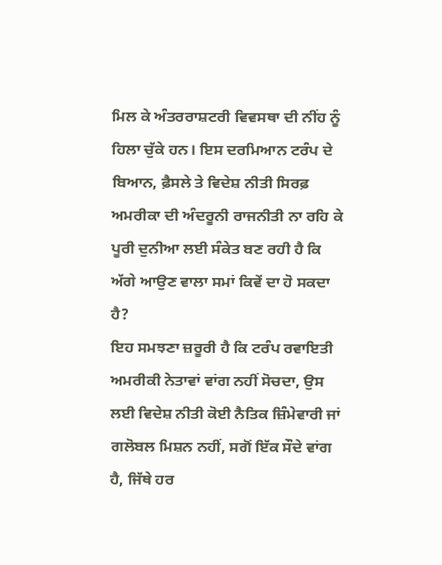ਮਿਲ ਕੇ ਅੰਤਰਰਾਸ਼ਟਰੀ ਵਿਵਸਥਾ ਦੀ ਨੀਂਹ ਨੂੰ ਹਿਲਾ ਚੁੱਕੇ ਹਨ। ਇਸ ਦਰਮਿਆਨ ਟਰੰਪ ਦੇ ਬਿਆਨ, ਫ਼ੈਸਲੇ ਤੇ ਵਿਦੇਸ਼ ਨੀਤੀ ਸਿਰਫ਼ ਅਮਰੀਕਾ ਦੀ ਅੰਦਰੂਨੀ ਰਾਜਨੀਤੀ ਨਾ ਰਹਿ ਕੇ ਪੂਰੀ ਦੁਨੀਆ ਲਈ ਸੰਕੇਤ ਬਣ ਰਹੀ ਹੈ ਕਿ ਅੱਗੇ ਆਉਣ ਵਾਲਾ ਸਮਾਂ ਕਿਵੇਂ ਦਾ ਹੋ ਸਕਦਾ ਹੈ?
ਇਹ ਸਮਝਣਾ ਜ਼ਰੂਰੀ ਹੈ ਕਿ ਟਰੰਪ ਰਵਾਇਤੀ ਅਮਰੀਕੀ ਨੇਤਾਵਾਂ ਵਾਂਗ ਨਹੀਂ ਸੋਚਦਾ, ਉਸ ਲਈ ਵਿਦੇਸ਼ ਨੀਤੀ ਕੋਈ ਨੈਤਿਕ ਜ਼ਿੰਮੇਵਾਰੀ ਜਾਂ ਗਲੋਬਲ ਮਿਸ਼ਨ ਨਹੀਂ, ਸਗੋਂ ਇੱਕ ਸੌਦੇ ਵਾਂਗ ਹੈ, ਜਿੱਥੇ ਹਰ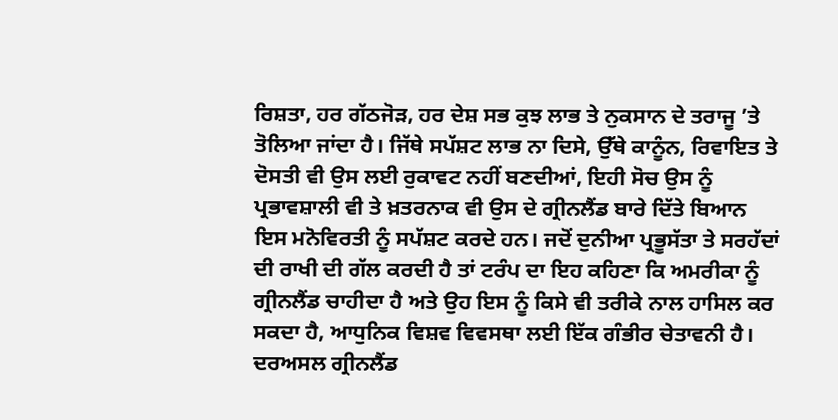ਰਿਸ਼ਤਾ, ਹਰ ਗੱਠਜੋੜ, ਹਰ ਦੇਸ਼ ਸਭ ਕੁਝ ਲਾਭ ਤੇ ਨੁਕਸਾਨ ਦੇ ਤਰਾਜੂ ’ਤੇ ਤੋਲਿਆ ਜਾਂਦਾ ਹੈ। ਜਿੱਥੇ ਸਪੱਸ਼ਟ ਲਾਭ ਨਾ ਦਿਸੇ, ਉੱਥੇ ਕਾਨੂੰਨ, ਰਿਵਾਇਤ ਤੇ ਦੋਸਤੀ ਵੀ ਉਸ ਲਈ ਰੁਕਾਵਟ ਨਹੀਂ ਬਣਦੀਆਂ, ਇਹੀ ਸੋਚ ਉਸ ਨੂੰ ਪ੍ਰਭਾਵਸ਼ਾਲੀ ਵੀ ਤੇ ਖ਼ਤਰਨਾਕ ਵੀ ਉਸ ਦੇ ਗ੍ਰੀਨਲੈਂਡ ਬਾਰੇ ਦਿੱਤੇ ਬਿਆਨ ਇਸ ਮਨੋਵਿਰਤੀ ਨੂੰ ਸਪੱਸ਼ਟ ਕਰਦੇ ਹਨ। ਜਦੋਂ ਦੁਨੀਆ ਪ੍ਰਭੂਸੱਤਾ ਤੇ ਸਰਹੱਦਾਂ ਦੀ ਰਾਖੀ ਦੀ ਗੱਲ ਕਰਦੀ ਹੈ ਤਾਂ ਟਰੰਪ ਦਾ ਇਹ ਕਹਿਣਾ ਕਿ ਅਮਰੀਕਾ ਨੂੰ ਗ੍ਰੀਨਲੈਂਡ ਚਾਹੀਦਾ ਹੈ ਅਤੇ ਉਹ ਇਸ ਨੂੰ ਕਿਸੇ ਵੀ ਤਰੀਕੇ ਨਾਲ ਹਾਸਿਲ ਕਰ ਸਕਦਾ ਹੈ, ਆਧੁਨਿਕ ਵਿਸ਼ਵ ਵਿਵਸਥਾ ਲਈ ਇੱਕ ਗੰਭੀਰ ਚੇਤਾਵਨੀ ਹੈ। ਦਰਅਸਲ ਗ੍ਰੀਨਲੈਂਡ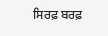ਸਿਰਫ਼ ਬਰਫ਼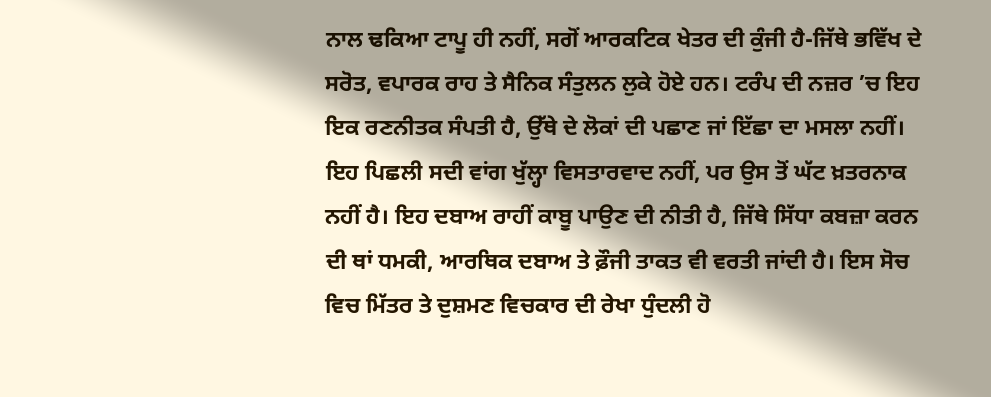ਨਾਲ ਢਕਿਆ ਟਾਪੂ ਹੀ ਨਹੀਂ, ਸਗੋਂ ਆਰਕਟਿਕ ਖੇਤਰ ਦੀ ਕੁੰਜੀ ਹੈ-ਜਿੱਥੇ ਭਵਿੱਖ ਦੇ ਸਰੋਤ, ਵਪਾਰਕ ਰਾਹ ਤੇ ਸੈਨਿਕ ਸੰਤੁਲਨ ਲੁਕੇ ਹੋਏ ਹਨ। ਟਰੰਪ ਦੀ ਨਜ਼ਰ ’ਚ ਇਹ ਇਕ ਰਣਨੀਤਕ ਸੰਪਤੀ ਹੈ, ਉੱਥੇ ਦੇ ਲੋਕਾਂ ਦੀ ਪਛਾਣ ਜਾਂ ਇੱਛਾ ਦਾ ਮਸਲਾ ਨਹੀਂ। ਇਹ ਪਿਛਲੀ ਸਦੀ ਵਾਂਗ ਖੁੱਲ੍ਹਾ ਵਿਸਤਾਰਵਾਦ ਨਹੀਂ, ਪਰ ਉਸ ਤੋਂ ਘੱਟ ਖ਼ਤਰਨਾਕ ਨਹੀਂ ਹੈ। ਇਹ ਦਬਾਅ ਰਾਹੀਂ ਕਾਬੂ ਪਾਉਣ ਦੀ ਨੀਤੀ ਹੈ, ਜਿੱਥੇ ਸਿੱਧਾ ਕਬਜ਼ਾ ਕਰਨ ਦੀ ਥਾਂ ਧਮਕੀ, ਆਰਥਿਕ ਦਬਾਅ ਤੇ ਫ਼ੌਜੀ ਤਾਕਤ ਵੀ ਵਰਤੀ ਜਾਂਦੀ ਹੈ। ਇਸ ਸੋਚ ਵਿਚ ਮਿੱਤਰ ਤੇ ਦੁਸ਼ਮਣ ਵਿਚਕਾਰ ਦੀ ਰੇਖਾ ਧੁੰਦਲੀ ਹੋ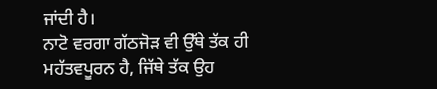ਜਾਂਦੀ ਹੈ।
ਨਾਟੋ ਵਰਗਾ ਗੱਠਜੋੜ ਵੀ ਉੱਥੇ ਤੱਕ ਹੀ ਮਹੱਤਵਪੂਰਨ ਹੈ, ਜਿੱਥੇ ਤੱਕ ਉਹ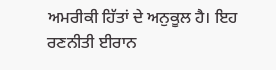ਅਮਰੀਕੀ ਹਿੱਤਾਂ ਦੇ ਅਨੁਕੂਲ ਹੈ। ਇਹ ਰਣਨੀਤੀ ਈਰਾਨ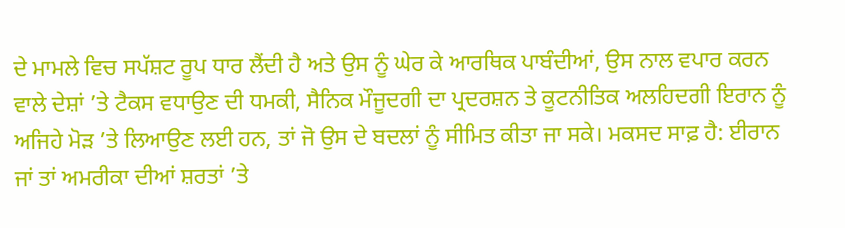ਦੇ ਮਾਮਲੇ ਵਿਚ ਸਪੱਸ਼ਟ ਰੂਪ ਧਾਰ ਲੈਂਦੀ ਹੈ ਅਤੇ ਉਸ ਨੂੰ ਘੇਰ ਕੇ ਆਰਥਿਕ ਪਾਬੰਦੀਆਂ, ਉਸ ਨਾਲ ਵਪਾਰ ਕਰਨ ਵਾਲੇ ਦੇਸ਼ਾਂ ’ਤੇ ਟੈਕਸ ਵਧਾਉਣ ਦੀ ਧਮਕੀ, ਸੈਨਿਕ ਮੌਜੂਦਗੀ ਦਾ ਪ੍ਰਦਰਸ਼ਨ ਤੇ ਕੂਟਨੀਤਿਕ ਅਲਹਿਦਗੀ ਇਰਾਨ ਨੂੰ ਅਜਿਹੇ ਮੋੜ ’ਤੇ ਲਿਆਉਣ ਲਈ ਹਨ, ਤਾਂ ਜੋ ਉਸ ਦੇ ਬਦਲਾਂ ਨੂੰ ਸੀਮਿਤ ਕੀਤਾ ਜਾ ਸਕੇ। ਮਕਸਦ ਸਾਫ਼ ਹੈ: ਈਰਾਨ ਜਾਂ ਤਾਂ ਅਮਰੀਕਾ ਦੀਆਂ ਸ਼ਰਤਾਂ ’ਤੇ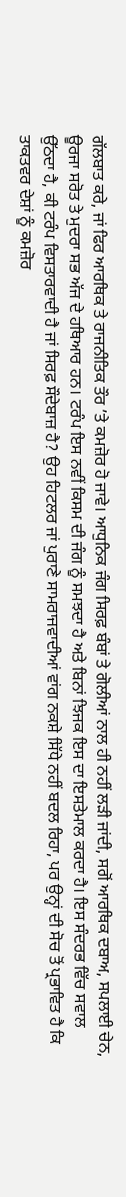ਗੱਲਬਾਤ ਕਰੇ, ਜਾਂ ਫਿਰ ਆਰਥਿਕ ਤੇ ਰਾਜਨੀਤਿਕ ਤੌਰ ’ਤੇ ਕਮਜ਼ੋਰ ਹੋ ਜਾਵੇ। ਆਧੁਨਿਕ ਜੰਗ ਸਿਰਫ਼ ਬੰਬਾਂ ਤੇ ਗੋਲੀਆਂ ਨਾਲ ਹੀ ਨਹੀਂ ਲੜੀ ਜਾਂਦੀ, ਸਗੋਂ ਆਰਥਿਕ ਦਬਾਅ, ਸਪਲਾਈ ਚੇਨ, ਊਰਜਾ ਸਰੋਤ ਤੇ ਮੁਦਰਾ ਸਭ ਅੱਜ ਦੇ ਹਥਿਆਰ ਹਨ। ਟਰੰਪ ਇਸ ਨਵੀਂ ਕਿਸਮ ਦੀ ਜੰਗ ਨੂੰ ਸਮਝਦਾ ਹੈ ਅਤੇ ਬਿਨਾਂ ਝਿਜਕ ਇਸ ਦਾ ਇਸਤੇਮਾਲ ਕਰਦਾ ਹੈ। ਇਸ ਸੰਦਰਭ ਵਿੱਚ ਸਵਾਲ ਉੱਠਦਾ ਹੈ, ਕੀ ਟਰੰਪ ਵਿਸਤਾਰਵਾਦੀ ਹੈ ਜਾਂ ਸਿਰਫ਼ ਸੌਦੇਬਾਜ਼ ਹੈ? ਉਹ ਹਿਟਲਰ ਜਾਂ ਪੁਰਾਣੇ ਸਾਮਰਾਜਵਾਦੀਆਂ ਵਾਂਗ ਨਕਸ਼ੇ ਸਿੱਧੇ ਨਹੀਂ ਬਦਲ ਰਿਹਾ, ਪਰ ਉਨ੍ਹਾਂ ਦੀ ਸੋਚ ਤੋਂ ਪ੍ਰਭਾਵਿਤ ਹੈ ਕਿ ਤਾਕਤਵਰ ਦੇਸ਼ਾਂ ਨੂੰ ਕਮਜ਼ੋਰ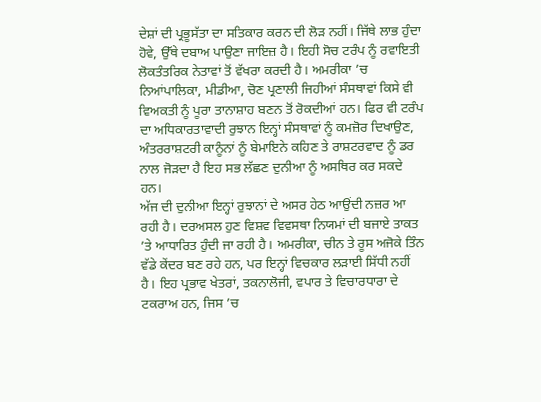ਦੇਸ਼ਾਂ ਦੀ ਪ੍ਰਭੂਸੱਤਾ ਦਾ ਸਤਿਕਾਰ ਕਰਨ ਦੀ ਲੋੜ ਨਹੀਂ। ਜਿੱਥੇ ਲਾਭ ਹੁੰਦਾ ਹੋਵੇ, ਉੱਥੇ ਦਬਾਅ ਪਾਉਣਾ ਜਾਇਜ਼ ਹੈ। ਇਹੀ ਸੋਚ ਟਰੰਪ ਨੂੰ ਰਵਾਇਤੀ ਲੋਕਤੰਤਰਿਕ ਨੇਤਾਵਾਂ ਤੋਂ ਵੱਖਰਾ ਕਰਦੀ ਹੈ। ਅਮਰੀਕਾ ’ਚ ਨਿਆਂਪਾਲਿਕਾ, ਮੀਡੀਆ, ਚੋਣ ਪ੍ਰਣਾਲੀ ਜਿਹੀਆਂ ਸੰਸਥਾਵਾਂ ਕਿਸੇ ਵੀ ਵਿਅਕਤੀ ਨੂੰ ਪੂਰਾ ਤਾਨਾਸ਼ਾਹ ਬਣਨ ਤੋਂ ਰੋਕਦੀਆਂ ਹਨ। ਫਿਰ ਵੀ ਟਰੰਪ ਦਾ ਅਧਿਕਾਰਤਾਵਾਦੀ ਰੁਝਾਨ ਇਨ੍ਹਾਂ ਸੰਸਥਾਵਾਂ ਨੂੰ ਕਮਜ਼ੋਰ ਦਿਖਾਉਣ, ਅੰਤਰਰਾਸ਼ਟਰੀ ਕਾਨੂੰਨਾਂ ਨੂੰ ਬੇਮਾਇਨੇ ਕਹਿਣ ਤੇ ਰਾਸ਼ਟਰਵਾਦ ਨੂੰ ਡਰ ਨਾਲ ਜੋੜਦਾ ਹੈ ਇਹ ਸਭ ਲੱਛਣ ਦੁਨੀਆ ਨੂੰ ਅਸਥਿਰ ਕਰ ਸਕਦੇ ਹਨ।
ਅੱਜ ਦੀ ਦੁਨੀਆ ਇਨ੍ਹਾਂ ਰੁਝਾਨਾਂ ਦੇ ਅਸਰ ਹੇਠ ਆਉਂਦੀ ਨਜ਼ਰ ਆ ਰਹੀ ਹੈ। ਦਰਅਸਲ ਹੁਣ ਵਿਸ਼ਵ ਵਿਵਸਥਾ ਨਿਯਮਾਂ ਦੀ ਬਜਾਏ ਤਾਕਤ ’ਤੇ ਆਧਾਰਿਤ ਹੁੰਦੀ ਜਾ ਰਹੀ ਹੈ। ਅਮਰੀਕਾ, ਚੀਨ ਤੇ ਰੂਸ ਅਜੋਕੇ ਤਿੰਨ ਵੱਡੇ ਕੇਂਦਰ ਬਣ ਰਹੇ ਹਨ, ਪਰ ਇਨ੍ਹਾਂ ਵਿਚਕਾਰ ਲੜਾਈ ਸਿੱਧੀ ਨਹੀਂ ਹੈ। ਇਹ ਪ੍ਰਭਾਵ ਖੇਤਰਾਂ, ਤਕਨਾਲੋਜੀ, ਵਪਾਰ ਤੇ ਵਿਚਾਰਧਾਰਾ ਦੇ ਟਕਰਾਅ ਹਨ, ਜਿਸ ’ਚ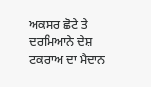ਅਕਸਰ ਛੋਟੇ ਤੇ ਦਰਮਿਆਨੇ ਦੇਸ਼ ਟਕਰਾਅ ਦਾ ਮੈਦਾਨ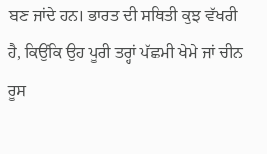ਬਣ ਜਾਂਦੇ ਹਨ। ਭਾਰਤ ਦੀ ਸਥਿਤੀ ਕੁਝ ਵੱਖਰੀ ਹੈ, ਕਿਉਂਕਿ ਉਹ ਪੂਰੀ ਤਰ੍ਹਾਂ ਪੱਛਮੀ ਖੇਮੇ ਜਾਂ ਚੀਨ ਰੂਸ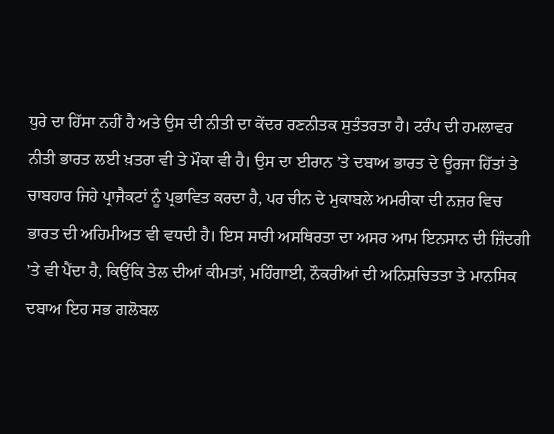ਧੁਰੇ ਦਾ ਹਿੱਸਾ ਨਹੀਂ ਹੈ ਅਤੇ ਉਸ ਦੀ ਨੀਤੀ ਦਾ ਕੇਂਦਰ ਰਣਨੀਤਕ ਸੁਤੰਤਰਤਾ ਹੈ। ਟਰੰਪ ਦੀ ਹਮਲਾਵਰ ਨੀਤੀ ਭਾਰਤ ਲਈ ਖ਼ਤਰਾ ਵੀ ਤੇ ਮੌਕਾ ਵੀ ਹੈ। ਉਸ ਦਾ ਈਰਾਨ ’ਤੇ ਦਬਾਅ ਭਾਰਤ ਦੇ ਊਰਜਾ ਹਿੱਤਾਂ ਤੇ ਚਾਬਹਾਰ ਜਿਹੇ ਪ੍ਰਾਜੈਕਟਾਂ ਨੂੰ ਪ੍ਰਭਾਵਿਤ ਕਰਦਾ ਹੈ, ਪਰ ਚੀਨ ਦੇ ਮੁਕਾਬਲੇ ਅਮਰੀਕਾ ਦੀ ਨਜ਼ਰ ਵਿਚ ਭਾਰਤ ਦੀ ਅਹਿਮੀਅਤ ਵੀ ਵਧਦੀ ਹੈ। ਇਸ ਸਾਰੀ ਅਸਥਿਰਤਾ ਦਾ ਅਸਰ ਆਮ ਇਨਸਾਨ ਦੀ ਜ਼ਿੰਦਗੀ ’ਤੇ ਵੀ ਪੈਂਦਾ ਹੈ, ਕਿਉਂਕਿ ਤੇਲ ਦੀਆਂ ਕੀਮਤਾਂ, ਮਹਿੰਗਾਈ, ਨੌਕਰੀਆਂ ਦੀ ਅਨਿਸ਼ਚਿਤਤਾ ਤੇ ਮਾਨਸਿਕ ਦਬਾਅ ਇਹ ਸਭ ਗਲੋਬਲ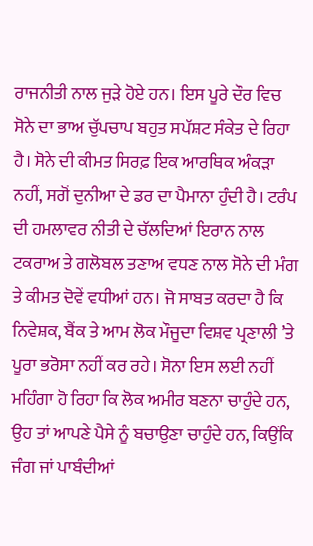ਰਾਜਨੀਤੀ ਨਾਲ ਜੁੜੇ ਹੋਏ ਹਨ। ਇਸ ਪੂਰੇ ਦੌਰ ਵਿਚ ਸੋਨੇ ਦਾ ਭਾਅ ਚੁੱਪਚਾਪ ਬਹੁਤ ਸਪੱਸ਼ਟ ਸੰਕੇਤ ਦੇ ਰਿਹਾ ਹੈ। ਸੋਨੇ ਦੀ ਕੀਮਤ ਸਿਰਫ਼ ਇਕ ਆਰਥਿਕ ਅੰਕੜਾ ਨਹੀਂ, ਸਗੋਂ ਦੁਨੀਆ ਦੇ ਡਰ ਦਾ ਪੈਮਾਨਾ ਹੁੰਦੀ ਹੈ। ਟਰੰਪ ਦੀ ਹਮਲਾਵਰ ਨੀਤੀ ਦੇ ਚੱਲਦਿਆਂ ਇਰਾਨ ਨਾਲ ਟਕਰਾਅ ਤੇ ਗਲੋਬਲ ਤਣਾਅ ਵਧਣ ਨਾਲ ਸੋਨੇ ਦੀ ਮੰਗ ਤੇ ਕੀਮਤ ਦੋਵੇਂ ਵਧੀਆਂ ਹਨ। ਜੋ ਸਾਬਤ ਕਰਦਾ ਹੈ ਕਿ ਨਿਵੇਸ਼ਕ, ਬੈਂਕ ਤੇ ਆਮ ਲੋਕ ਮੌਜੂਦਾ ਵਿਸ਼ਵ ਪ੍ਰਣਾਲੀ ’ਤੇ ਪੂਰਾ ਭਰੋਸਾ ਨਹੀਂ ਕਰ ਰਹੇ। ਸੋਨਾ ਇਸ ਲਈ ਨਹੀਂ ਮਹਿੰਗਾ ਹੋ ਰਿਹਾ ਕਿ ਲੋਕ ਅਮੀਰ ਬਣਨਾ ਚਾਹੁੰਦੇ ਹਨ, ਉਹ ਤਾਂ ਆਪਣੇ ਪੈਸੇ ਨੂੰ ਬਚਾਉਣਾ ਚਾਹੁੰਦੇ ਹਨ, ਕਿਉਂਕਿ ਜੰਗ ਜਾਂ ਪਾਬੰਦੀਆਂ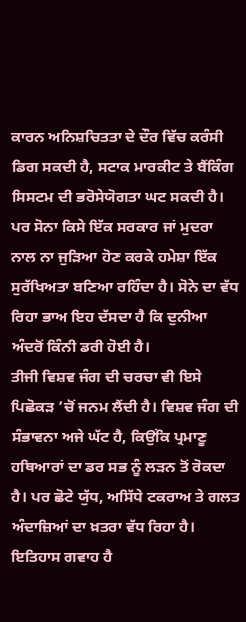ਕਾਰਨ ਅਨਿਸ਼ਚਿਤਤਾ ਦੇ ਦੌਰ ਵਿੱਚ ਕਰੰਸੀ ਡਿਗ ਸਕਦੀ ਹੈ, ਸਟਾਕ ਮਾਰਕੀਟ ਤੇ ਬੈਂਕਿੰਗ ਸਿਸਟਮ ਦੀ ਭਰੋਸੇਯੋਗਤਾ ਘਟ ਸਕਦੀ ਹੈ। ਪਰ ਸੋਨਾ ਕਿਸੇ ਇੱਕ ਸਰਕਾਰ ਜਾਂ ਮੁਦਰਾ ਨਾਲ ਨਾ ਜੁੜਿਆ ਹੋਣ ਕਰਕੇ ਹਮੇਸ਼ਾ ਇੱਕ ਸੁਰੱਖਿਅਤਾ ਬਣਿਆ ਰਹਿੰਦਾ ਹੈ। ਸੋਨੇ ਦਾ ਵੱਧ ਰਿਹਾ ਭਾਅ ਇਹ ਦੱਸਦਾ ਹੈ ਕਿ ਦੁਨੀਆ ਅੰਦਰੋਂ ਕਿੰਨੀ ਡਰੀ ਹੋਈ ਹੈ।
ਤੀਜੀ ਵਿਸ਼ਵ ਜੰਗ ਦੀ ਚਰਚਾ ਵੀ ਇਸੇ ਪਿਛੋਕੜ ’ਚੋਂ ਜਨਮ ਲੈਂਦੀ ਹੈ। ਵਿਸ਼ਵ ਜੰਗ ਦੀ ਸੰਭਾਵਨਾ ਅਜੇ ਘੱਟ ਹੈ, ਕਿਉਂਕਿ ਪ੍ਰਮਾਣੂ ਹਥਿਆਰਾਂ ਦਾ ਡਰ ਸਭ ਨੂੰ ਲੜਨ ਤੋਂ ਰੋਕਦਾ ਹੈ। ਪਰ ਛੋਟੇ ਯੁੱਧ, ਅਸਿੱਧੇ ਟਕਰਾਅ ਤੇ ਗਲਤ ਅੰਦਾਜ਼ਿਆਂ ਦਾ ਖ਼ਤਰਾ ਵੱਧ ਰਿਹਾ ਹੈ। ਇਤਿਹਾਸ ਗਵਾਹ ਹੈ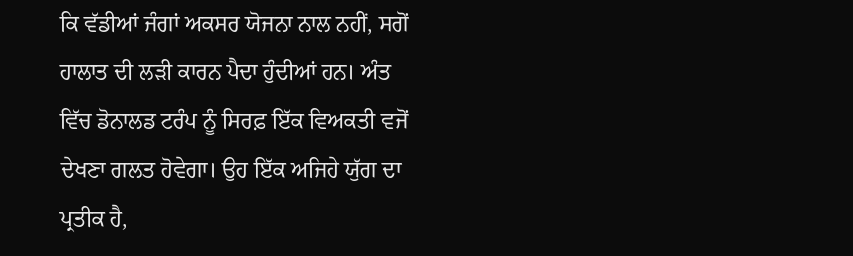ਕਿ ਵੱਡੀਆਂ ਜੰਗਾਂ ਅਕਸਰ ਯੋਜਨਾ ਨਾਲ ਨਹੀਂ, ਸਗੋਂ ਹਾਲਾਤ ਦੀ ਲੜੀ ਕਾਰਨ ਪੈਦਾ ਹੁੰਦੀਆਂ ਹਨ। ਅੰਤ ਵਿੱਚ ਡੋਨਾਲਡ ਟਰੰਪ ਨੂੰ ਸਿਰਫ਼ ਇੱਕ ਵਿਅਕਤੀ ਵਜੋਂ ਦੇਖਣਾ ਗਲਤ ਹੋਵੇਗਾ। ਉਹ ਇੱਕ ਅਜਿਹੇ ਯੁੱਗ ਦਾ ਪ੍ਰਤੀਕ ਹੈ,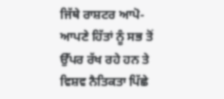ਜਿੱਥੇ ਰਾਸ਼ਟਰ ਆਪੋ-ਆਪਣੇ ਹਿੱਤਾਂ ਨੂੰ ਸਭ ਤੋਂ ਉੱਪਰ ਰੱਖ ਰਹੇ ਹਨ ਤੇ ਵਿਸ਼ਵ ਨੈਤਿਕਤਾ ਪਿੱਛੇ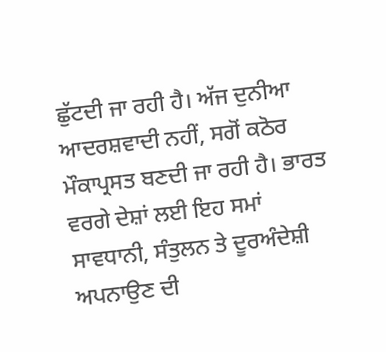ਛੁੱਟਦੀ ਜਾ ਰਹੀ ਹੈ। ਅੱਜ ਦੁਨੀਆ ਆਦਰਸ਼ਵਾਦੀ ਨਹੀਂ, ਸਗੋਂ ਕਠੋਰ ਮੌਕਾਪ੍ਰਸਤ ਬਣਦੀ ਜਾ ਰਹੀ ਹੈ। ਭਾਰਤ ਵਰਗੇ ਦੇਸ਼ਾਂ ਲਈ ਇਹ ਸਮਾਂ ਸਾਵਧਾਨੀ, ਸੰਤੁਲਨ ਤੇ ਦੂਰਅੰਦੇਸ਼ੀ ਅਪਨਾਉਣ ਦੀ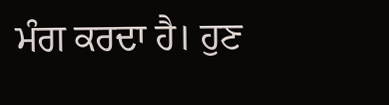ਮੰਗ ਕਰਦਾ ਹੈ। ਹੁਣ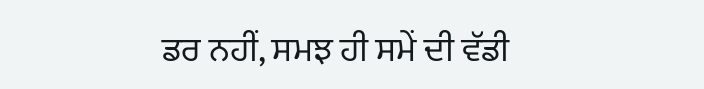ਡਰ ਨਹੀਂ, ਸਮਝ ਹੀ ਸਮੇਂ ਦੀ ਵੱਡੀ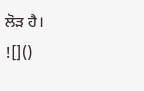ਲੋੜ ਹੈ।
![]()